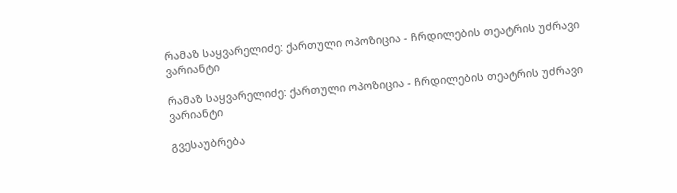რამაზ საყვარელიძე: ქართული ოპოზიცია - ჩრდილების თეატრის უძრავი ვარიანტი

რამაზ საყვარელიძე: ქართული ოპოზიცია - ჩრდილების თეატრის უძრავი ვარიანტი

გვესაუბრება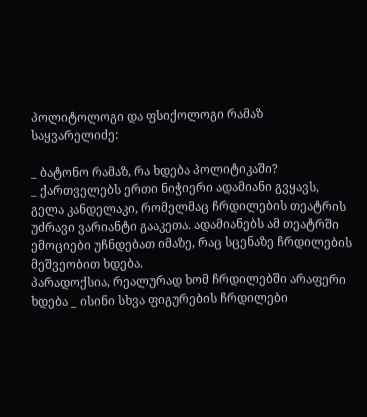პოლიტოლოგი და ფსიქოლოგი რამაზ საყვარელიძე:

_ ბატონო რამაზ, რა ხდება პოლიტიკაში?
_ ქართველებს ერთი ნიჭიერი ადამიანი გვყავს, გელა კანდელაკი, რომელმაც ჩრდილების თეატრის უძრავი ვარიანტი გააკეთა. ადამიანებს ამ თეატრში ემოციები უჩნდებათ იმაზე, რაც სცენაზე ჩრდილების მეშვეობით ხდება.
პარადოქსია, რეალურად ხომ ჩრდილებში არაფერი ხდება _ ისინი სხვა ფიგურების ჩრდილები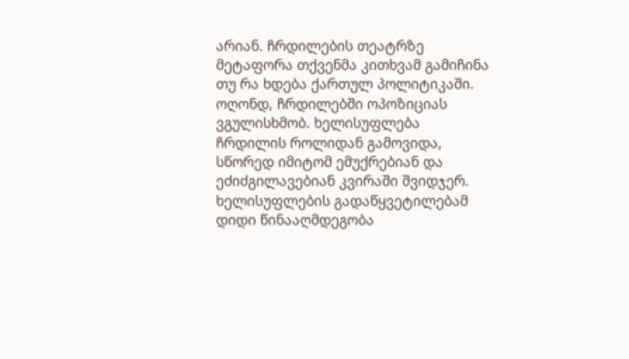არიან. ჩრდილების თეატრზე მეტაფორა თქვენმა კითხვამ გამიჩინა თუ რა ხდება ქართულ პოლიტიკაში. ოღონდ, ჩრდილებში ოპოზიციას ვგულისხმობ. ხელისუფლება ჩრდილის როლიდან გამოვიდა, სწორედ იმიტომ ემუქრებიან და ეძიძგილავებიან კვირაში შვიდჯერ. ხელისუფლების გადაწყვეტილებამ დიდი წინააღმდეგობა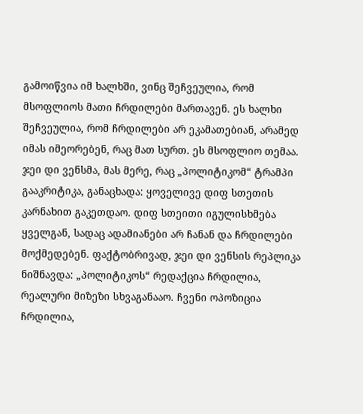გამოიწვია იმ ხალხში, ვინც შეჩვეულია, რომ მსოფლიოს მათი ჩრდილები მართავენ. ეს ხალხი შეჩვეულია, რომ ჩრდილები არ ეკამათებიან, არამედ იმას იმეორებენ, რაც მათ სურთ. ეს მსოფლიო თემაა. ჯეი დი ვენსმა, მას მერე, რაც „პოლიტიკომ“ ტრამპი გააკრიტიკა, განაცხადა: ყოველივე დიფ სთეთის კარნახით გაკეთდაო. დიფ სთეითი იგულისხმება ყველგან, სადაც ადამიანები არ ჩანან და ჩრდილები მოქმედებენ. ფაქტობრივად, ჯეი დი ვენსის რეპლიკა ნიშნავდა: „პოლიტიკოს“ რედაქცია ჩრდილია, რეალური მიზეზი სხვაგანააო. ჩვენი ოპოზიცია ჩრდილია,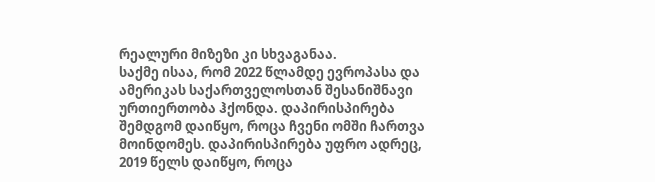რეალური მიზეზი კი სხვაგანაა.
საქმე ისაა, რომ 2022 წლამდე ევროპასა და ამერიკას საქართველოსთან შესანიშნავი ურთიერთობა ჰქონდა. დაპირისპირება შემდგომ დაიწყო, როცა ჩვენი ომში ჩართვა მოინდომეს. დაპირისპირება უფრო ადრეც, 2019 წელს დაიწყო, როცა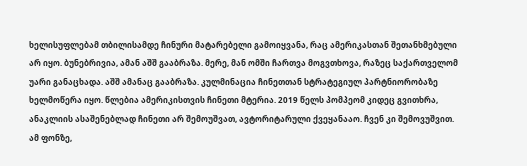ხელისუფლებამ თბილისამდე ჩინური მატარებელი გამოიყვანა, რაც ამერიკასთან შეთანხმებული არ იყო. ბუნებრივია, ამან აშშ გააბრაზა. მერე, მან ომში ჩართვა მოგვთხოვა, რაზეც საქართველომ უარი განაცხადა. აშშ ამანაც გააბრაზა. კულმინაცია ჩინეთთან სტრატეგიულ პარტნიორობაზე ხელმოწერა იყო. წლებია ამერიკისთვის ჩინეთი მტერია. 2019 წელს პომპეომ კიდეც გვითხრა, ანაკლიის ასაშენებლად ჩინეთი არ შემოუშვათ, ავტორიტარული ქვეყანააო. ჩვენ კი შემოვუშვით. ამ ფონზე,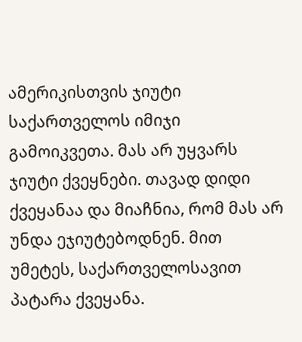ამერიკისთვის ჯიუტი საქართველოს იმიჯი გამოიკვეთა. მას არ უყვარს ჯიუტი ქვეყნები. თავად დიდი ქვეყანაა და მიაჩნია, რომ მას არ უნდა ეჯიუტებოდნენ. მით უმეტეს, საქართველოსავით პატარა ქვეყანა.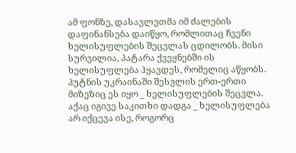ამ ფონზე, დასავლეთმა იმ ძალების დაფინანსება დაიწყო, რომლითაც ჩვენი ხელისუფლების შეცვლას ცდილობს. მისი სურვილია, პატარა ქვეყნებში ის ხელისუფლება ჰყავდეს, რომელიც აწყობს.
პუტნის უკრაინაში შესვლის ერთ-ერთი მიზეზიც ეს იყო _ ხელისუფლების შეცვლა. აქაც იგივე საკითხი დადგა _ ხელისუფლება არ იქცევა ისე, როგორც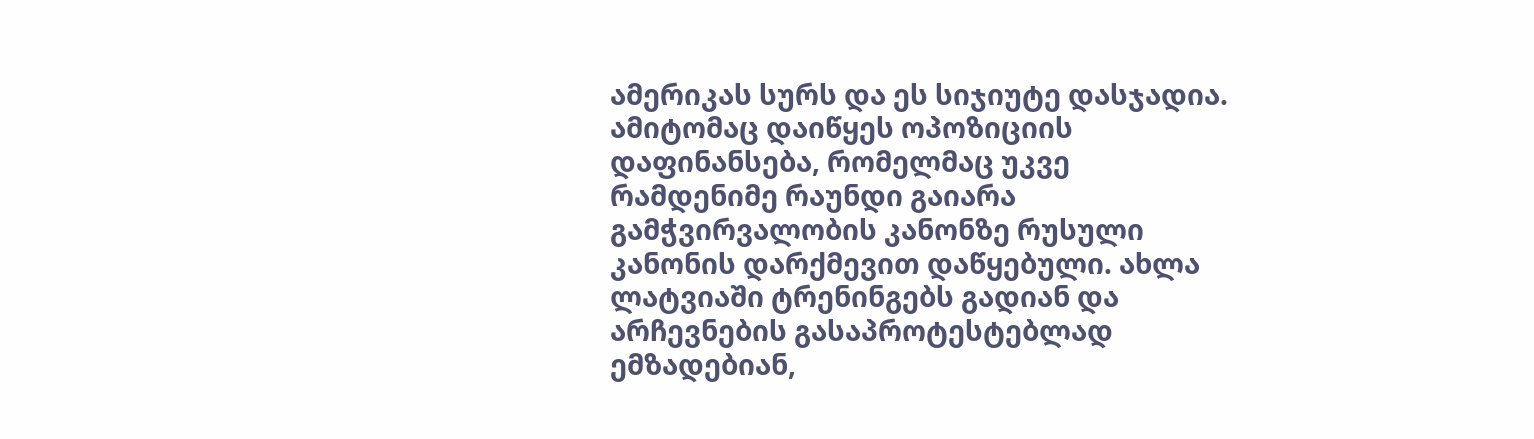ამერიკას სურს და ეს სიჯიუტე დასჯადია. ამიტომაც დაიწყეს ოპოზიციის დაფინანსება, რომელმაც უკვე რამდენიმე რაუნდი გაიარა გამჭვირვალობის კანონზე რუსული კანონის დარქმევით დაწყებული. ახლა ლატვიაში ტრენინგებს გადიან და არჩევნების გასაპროტესტებლად ემზადებიან,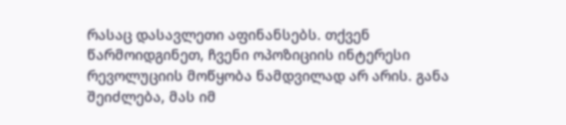რასაც დასავლეთი აფინანსებს. თქვენ წარმოიდგინეთ, ჩვენი ოპოზიციის ინტერესი რევოლუციის მოწყობა ნამდვილად არ არის. განა შეიძლება, მას იმ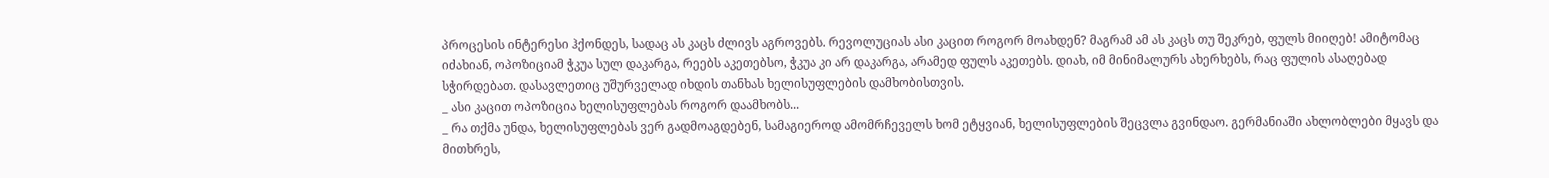პროცესის ინტერესი ჰქონდეს, სადაც ას კაცს ძლივს აგროვებს. რევოლუციას ასი კაცით როგორ მოახდენ? მაგრამ ამ ას კაცს თუ შეკრებ, ფულს მიიღებ! ამიტომაც იძახიან, ოპოზიციამ ჭკუა სულ დაკარგა, რეებს აკეთებსო, ჭკუა კი არ დაკარგა, არამედ ფულს აკეთებს. დიახ, იმ მინიმალურს ახერხებს, რაც ფულის ასაღებად სჭირდებათ. დასავლეთიც უშურველად იხდის თანხას ხელისუფლების დამხობისთვის.
_ ასი კაცით ოპოზიცია ხელისუფლებას როგორ დაამხობს...
_ რა თქმა უნდა, ხელისუფლებას ვერ გადმოაგდებენ, სამაგიეროდ ამომრჩეველს ხომ ეტყვიან, ხელისუფლების შეცვლა გვინდაო. გერმანიაში ახლობლები მყავს და მითხრეს,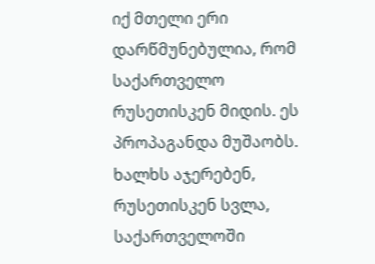იქ მთელი ერი დარწმუნებულია, რომ საქართველო რუსეთისკენ მიდის. ეს პროპაგანდა მუშაობს. ხალხს აჯერებენ, რუსეთისკენ სვლა, საქართველოში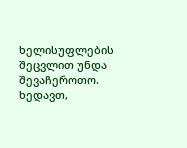ხელისუფლების შეცვლით უნდა შევაჩეროთო. ხედავთ,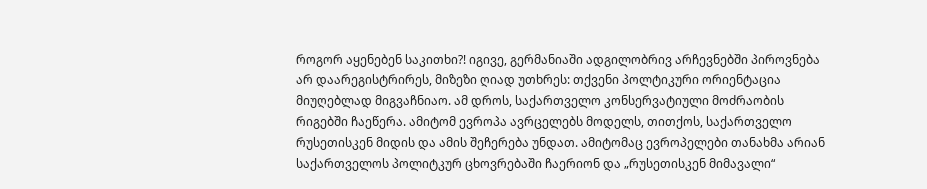როგორ აყენებენ საკითხი?! იგივე, გერმანიაში ადგილობრივ არჩევნებში პიროვნება არ დაარეგისტრირეს, მიზეზი ღიად უთხრეს: თქვენი პოლტიკური ორიენტაცია მიუღებლად მიგვაჩნიაო. ამ დროს, საქართველო კონსერვატიული მოძრაობის რიგებში ჩაეწერა. ამიტომ ევროპა ავრცელებს მოდელს, თითქოს, საქართველო რუსეთისკენ მიდის და ამის შეჩერება უნდათ. ამიტომაც ევროპელები თანახმა არიან საქართველოს პოლიტკურ ცხოვრებაში ჩაერიონ და „რუსეთისკენ მიმავალი“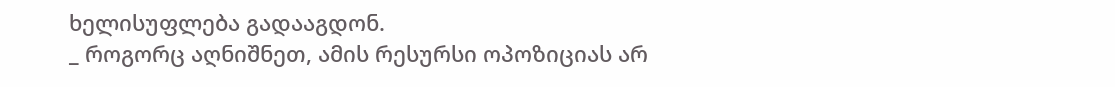ხელისუფლება გადააგდონ.
_ როგორც აღნიშნეთ, ამის რესურსი ოპოზიციას არ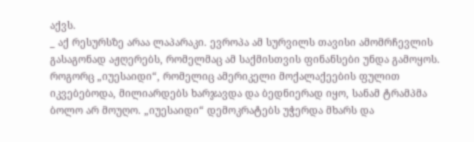აქვს.
_ აქ რესურსზე არაა ლაპარაკი. ევროპა ამ სურვილს თავისი ამომრჩევლის გასაგონად აჟღერებს, რომელმაც ამ საქმისთვის ფინანსები უნდა გამოყოს. როგორც „იუესაიდი“, რომელიც ამერიკელი მოქალაქეების ფულით იკვებებოდა, მილიარდებს ხარჯავდა და ბედნიერად იყო, სანამ ტრამპმა ბოლო არ მოუღო. „იუესაიდი“ დემოკრატებს უჭერდა მხარს და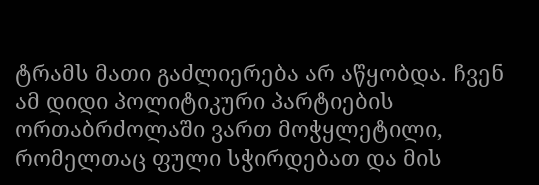ტრამს მათი გაძლიერება არ აწყობდა. ჩვენ ამ დიდი პოლიტიკური პარტიების ორთაბრძოლაში ვართ მოჭყლეტილი, რომელთაც ფული სჭირდებათ და მის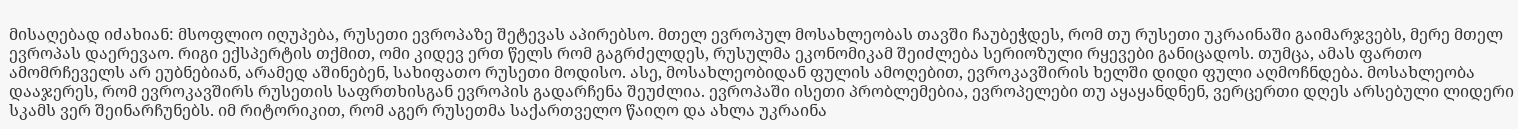მისაღებად იძახიან: მსოფლიო იღუპება, რუსეთი ევროპაზე შეტევას აპირებსო. მთელ ევროპულ მოსახლეობას თავში ჩაუბეჭდეს, რომ თუ რუსეთი უკრაინაში გაიმარჯვებს, მერე მთელ ევროპას დაერევაო. რიგი ექსპერტის თქმით, ომი კიდევ ერთ წელს რომ გაგრძელდეს, რუსულმა ეკონომიკამ შეიძლება სერიოზული რყევები განიცადოს. თუმცა, ამას ფართო ამომრჩეველს არ ეუბნებიან, არამედ აშინებენ, სახიფათო რუსეთი მოდისო. ასე, მოსახლეობიდან ფულის ამოღებით, ევროკავშირის ხელში დიდი ფული აღმოჩნდება. მოსახლეობა დააჯერეს, რომ ევროკავშირს რუსეთის საფრთხისგან ევროპის გადარჩენა შეუძლია. ევროპაში ისეთი პრობლემებია, ევროპელები თუ აყაყანდნენ, ვერცერთი დღეს არსებული ლიდერი სკამს ვერ შეინარჩუნებს. იმ რიტორიკით, რომ აგერ რუსეთმა საქართველო წაიღო და ახლა უკრაინა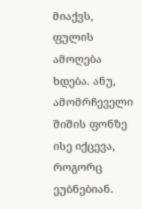მიაქვს, ფულის ამოღება ხდება. ანუ, ამომრჩეველი შიშის ფონზე ისე იქცევა, როგორც ეუბნებიან.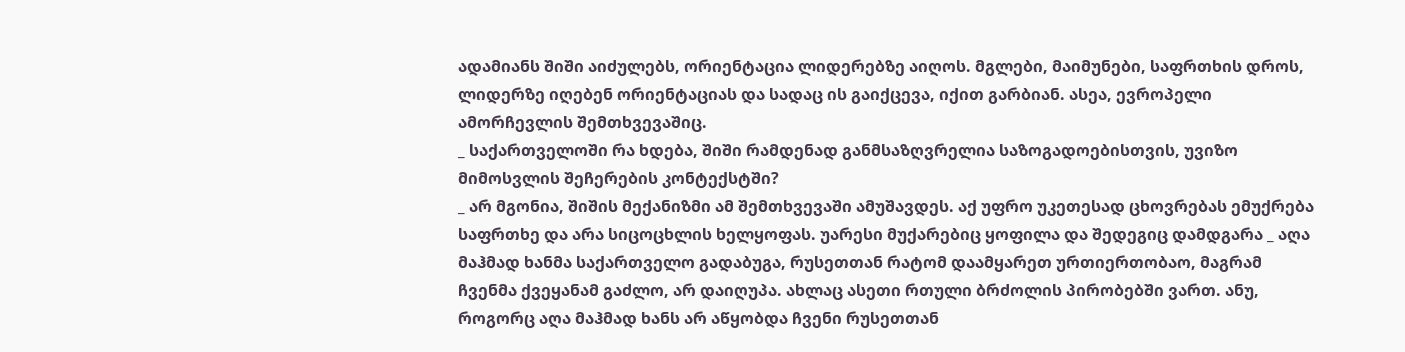ადამიანს შიში აიძულებს, ორიენტაცია ლიდერებზე აიღოს. მგლები, მაიმუნები, საფრთხის დროს, ლიდერზე იღებენ ორიენტაციას და სადაც ის გაიქცევა, იქით გარბიან. ასეა, ევროპელი ამორჩევლის შემთხვევაშიც.
_ საქართველოში რა ხდება, შიში რამდენად განმსაზღვრელია საზოგადოებისთვის, უვიზო მიმოსვლის შეჩერების კონტექსტში?
_ არ მგონია, შიშის მექანიზმი ამ შემთხვევაში ამუშავდეს. აქ უფრო უკეთესად ცხოვრებას ემუქრება საფრთხე და არა სიცოცხლის ხელყოფას. უარესი მუქარებიც ყოფილა და შედეგიც დამდგარა _ აღა მაჰმად ხანმა საქართველო გადაბუგა, რუსეთთან რატომ დაამყარეთ ურთიერთობაო, მაგრამ ჩვენმა ქვეყანამ გაძლო, არ დაიღუპა. ახლაც ასეთი რთული ბრძოლის პირობებში ვართ. ანუ, როგორც აღა მაჰმად ხანს არ აწყობდა ჩვენი რუსეთთან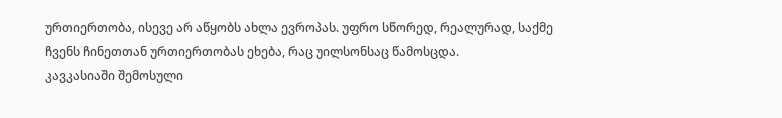ურთიერთობა, ისევე არ აწყობს ახლა ევროპას. უფრო სწორედ, რეალურად, საქმე ჩვენს ჩინეთთან ურთიერთობას ეხება, რაც უილსონსაც წამოსცდა.
კავკასიაში შემოსული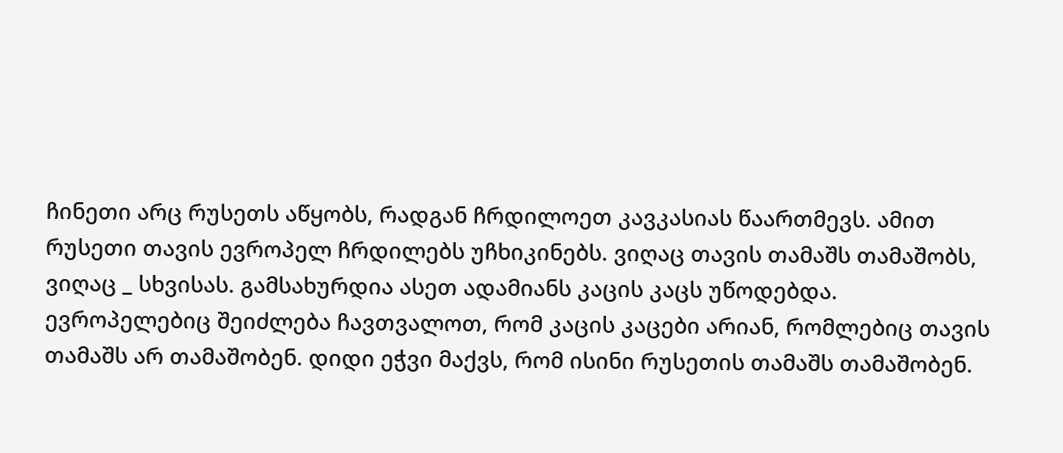ჩინეთი არც რუსეთს აწყობს, რადგან ჩრდილოეთ კავკასიას წაართმევს. ამით რუსეთი თავის ევროპელ ჩრდილებს უჩხიკინებს. ვიღაც თავის თამაშს თამაშობს, ვიღაც _ სხვისას. გამსახურდია ასეთ ადამიანს კაცის კაცს უწოდებდა. ევროპელებიც შეიძლება ჩავთვალოთ, რომ კაცის კაცები არიან, რომლებიც თავის თამაშს არ თამაშობენ. დიდი ეჭვი მაქვს, რომ ისინი რუსეთის თამაშს თამაშობენ.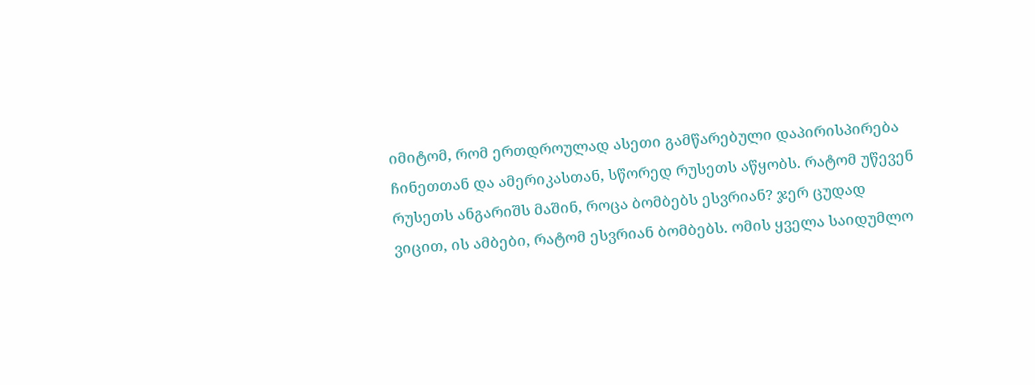იმიტომ, რომ ერთდროულად ასეთი გამწარებული დაპირისპირება ჩინეთთან და ამერიკასთან, სწორედ რუსეთს აწყობს. რატომ უწევენ რუსეთს ანგარიშს მაშინ, როცა ბომბებს ესვრიან? ჯერ ცუდად ვიცით, ის ამბები, რატომ ესვრიან ბომბებს. ომის ყველა საიდუმლო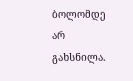ბოლომდე არ გახსნილა.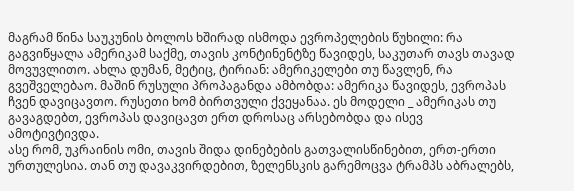მაგრამ წინა საუკუნის ბოლოს ხშირად ისმოდა ევროპელების წუხილი: რა გაგვიწყალა ამერიკამ საქმე, თავის კონტინენტზე წავიდეს, საკუთარ თავს თავად მოვუვლითო. ახლა დუმან, მეტიც, ტირიან: ამერიკელები თუ წავლენ, რა გვეშველებაო. მაშინ რუსული პროპაგანდა ამბობდა: ამერიკა წავიდეს, ევროპას ჩვენ დავიცავთო. რუსეთი ხომ ბირთვული ქვეყანაა. ეს მოდელი _ ამერიკას თუ გავაგდებთ, ევროპას დავიცავთ ერთ დროსაც არსებობდა და ისევ ამოტივტივდა.
ასე რომ, უკრაინის ომი, თავის შიდა დინებების გათვალისწინებით, ერთ-ერთი ურთულესია. თან თუ დავაკვირდებით, ზელენსკის გარემოცვა ტრამპს აბრალებს,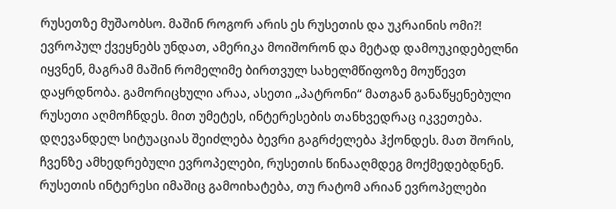რუსეთზე მუშაობსო. მაშინ როგორ არის ეს რუსეთის და უკრაინის ომი?! ევროპულ ქვეყნებს უნდათ, ამერიკა მოიშორონ და მეტად დამოუკიდებელნი იყვნენ, მაგრამ მაშინ რომელიმე ბირთვულ სახელმწიფოზე მოუწევთ დაყრდნობა. გამორიცხული არაა, ასეთი „პატრონი“ მათგან განაწყენებული რუსეთი აღმოჩნდეს. მით უმეტეს, ინტერესების თანხვედრაც იკვეთება. დღევანდელ სიტუაციას შეიძლება ბევრი გაგრძელება ჰქონდეს. მათ შორის, ჩვენზე ამხედრებული ევროპელები, რუსეთის წინააღმდეგ მოქმედებდნენ. რუსეთის ინტერესი იმაშიც გამოიხატება, თუ რატომ არიან ევროპელები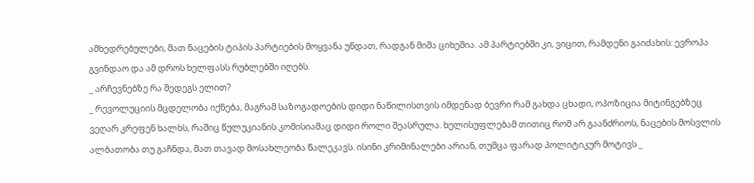ამხედრებულები, მათ ნაცების ტიპის პარტიების მოყვანა უნდათ, რადგან მიშა ციხეშია. ამ პარტიებში კი, ვიცით, რამდენი გაიძახის: ევროპა გვინდაო და ამ დროს ხელფასს რუბლებში იღებს.
_ არჩევნებზე რა შედეგს ელით?
_ რევოლუციის მცდელობა იქნება, მაგრამ საზოგადოების დიდი ნაწილისთვის იმდენად ბევრი რამ გახდა ცხადი, ოპოზიცია მიტინგებზეც ვეღარ კრეფენ ხალხს, რაშიც წულუკიანის კომისიამაც დიდი როლი შეასრულა. ხელისუფლებამ თითიც რომ არ გაანძრიოს, ნაცების მოსვლის ალბათობა თუ გაჩნდა, მათ თავად მოსახლეობა წალეკავს. ისინი კრიმინალები არიან, თუმცა ფარად პოლიტიკურ მოტივს _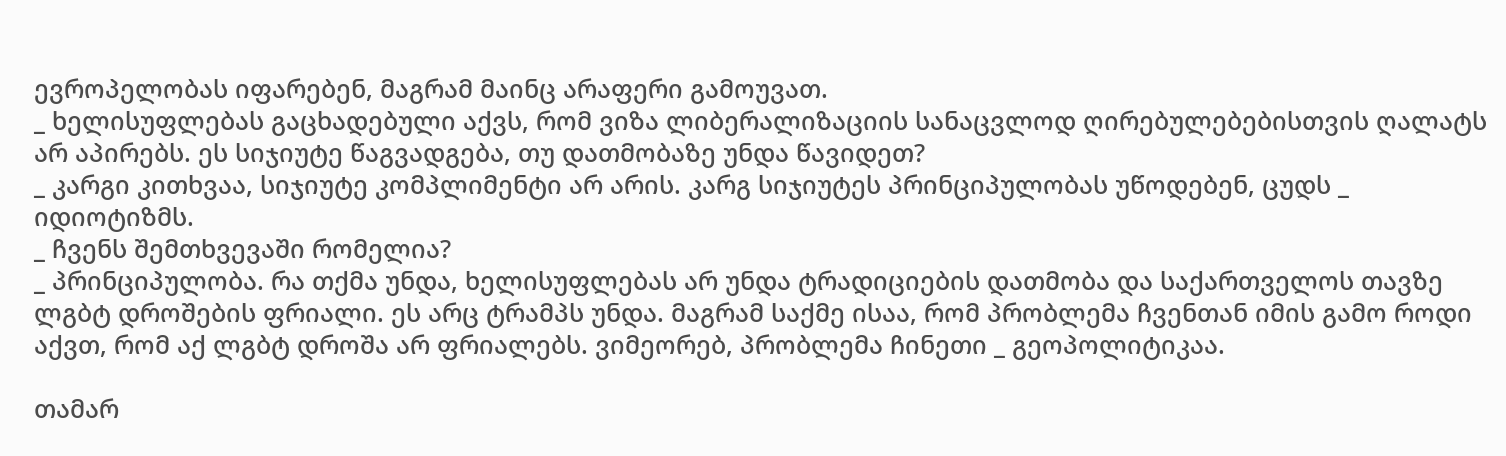ევროპელობას იფარებენ, მაგრამ მაინც არაფერი გამოუვათ.
_ ხელისუფლებას გაცხადებული აქვს, რომ ვიზა ლიბერალიზაციის სანაცვლოდ ღირებულებებისთვის ღალატს არ აპირებს. ეს სიჯიუტე წაგვადგება, თუ დათმობაზე უნდა წავიდეთ?
_ კარგი კითხვაა, სიჯიუტე კომპლიმენტი არ არის. კარგ სიჯიუტეს პრინციპულობას უწოდებენ, ცუდს _ იდიოტიზმს.
_ ჩვენს შემთხვევაში რომელია?
_ პრინციპულობა. რა თქმა უნდა, ხელისუფლებას არ უნდა ტრადიციების დათმობა და საქართველოს თავზე ლგბტ დროშების ფრიალი. ეს არც ტრამპს უნდა. მაგრამ საქმე ისაა, რომ პრობლემა ჩვენთან იმის გამო როდი აქვთ, რომ აქ ლგბტ დროშა არ ფრიალებს. ვიმეორებ, პრობლემა ჩინეთი _ გეოპოლიტიკაა.

თამარ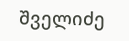შველიძე